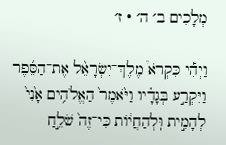מְלָכִים ב׳ ה׳ · ז׳

וַיְהִ֡י כִּקְרֹא֩ מֶלֶךְ־יִשְׂרָאֵ֨ל אֶת־הַסֵּ֜פֶר וַיִּקְרַ֣ע בְּגָדָ֗יו וַיֹּ֙אמֶר֙ הַאֱלֹהִ֥ים אָ֙נִי֙ לְהָמִ֣ית וּֽלְהַחֲי֔וֹת כִּי־זֶה֙ שֹׁלֵ֣חַ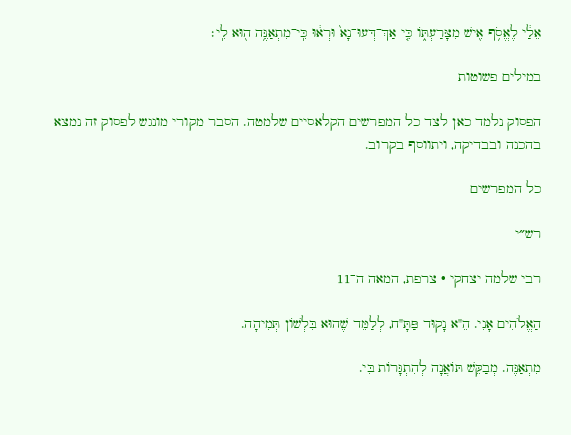אֵלַ֔י לֶאֱסֹ֥ף אִ֖ישׁ מִצָּרַעְתּ֑וֹ כִּ֤י אַךְ־דְּעוּ־נָא֙ וּרְא֔וּ כִּֽי־מִתְאַנֶּ֥ה ה֖וּא לִֽי׃

במילים פשוטות

הפסוק נלמד כאן לצד כל המפרשים הקלאסיים שלמטה. הסבר מקורי מונגש לפסוק זה נמצא בהכנה ובבדיקה, ויתווסף בקרוב.

כל המפרשים

רש״י

רבי שלמה יצחקי · צרפת, המאה ה־11

הַאֱלֹהִים אָנִי. הֵ"א נָקוּד פַּתָּ"ח, לְלַמֵּד שֶׁהוּא בִּלְשׁוֹן תְּמִיהָה.

מִתְאַנֶּה. מְבַקֵּשׁ תּוֹאֲנָה לְהִתְגָּרוֹת בִּי.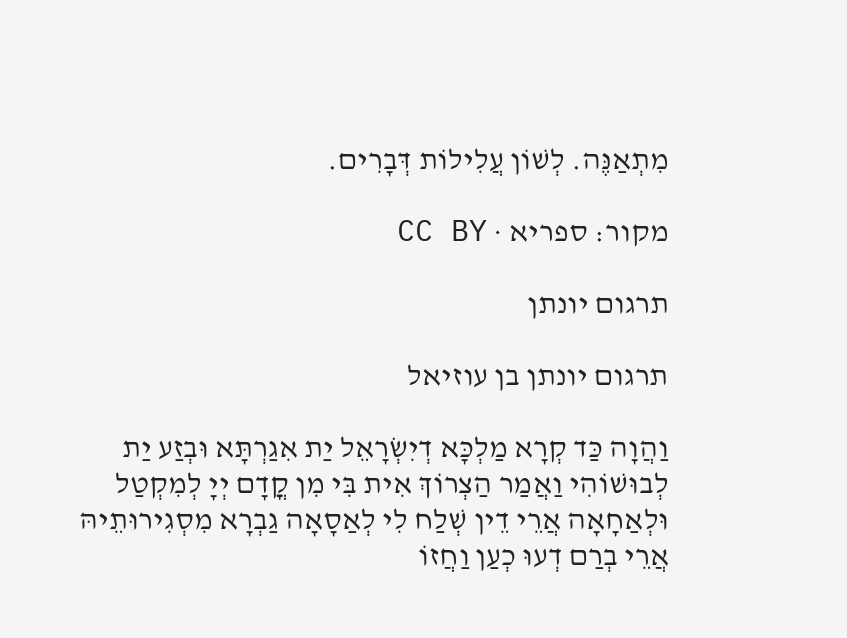מִתְאַנֶּה. לְשׁוֹן עֲלִילוֹת דְּבָרִים.

מקור: ספריא · CC BY

תרגום יונתן

תרגום יונתן בן עוזיאל

וַהֲוָה כַּד קְרָא מַלְכָּא דְיִשְׂרָאֵל יַת אִגַרְתָּא וּבְזַע יַת לְבוּשׁוֹהִי וַאֲמַר הַצְרוֹךְ אִית בִּי מִן קֳדָם יְיָ לְמִקְטַל וּלְאַחָאָה אֲרֵי דֵין שְׁלַח לִי לְאַסָאָה גַבְרָא מִסְגִירוּתֵיהּ אֲרֵי בְרַם דְעוּ כְעַן וַחֲזוֹ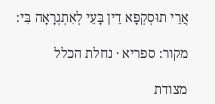אֲרֵי תוּסְקְפָא דֵין בָּעֵי לְאִתְגְרָאָה בִּי:

מקור: ספריא · נחלת הכלל

מצודת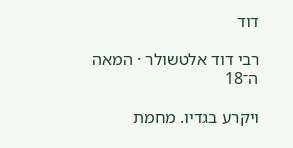דוד

רבי דוד אלטשולר · המאה ה־18

ויקרע בגדיו. מחמת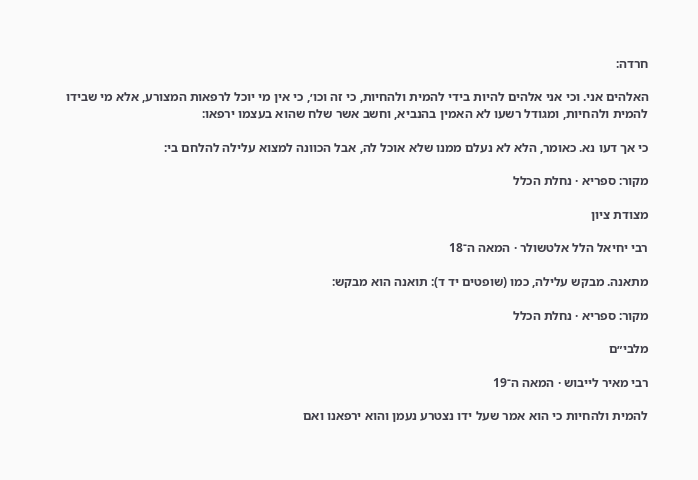חרדה:

האלהים אני. וכי אני אלהים להיות בידי להמית ולהחיות, כי זה וכו׳, כי אין מי יוכל לרפאות המצורע, אלא מי שבידו להמית ולהחיות, ומגודל רשעו לא האמין בהנביא, וחשב אשר שלח שהוא בעצמו ירפאו:

כי אך דעו נא. כאומר, הלא לא נעלם ממנו שלא אוכל לה, אבל הכוונה למצוא עלילה להלחם בי:

מקור: ספריא · נחלת הכלל

מצודת ציון

רבי יחיאל הלל אלטשולר · המאה ה־18

מתאנה. מבקש עלילה, כמו (שופטים יד ד): תואנה הוא מבקש:

מקור: ספריא · נחלת הכלל

מלבי״ם

רבי מאיר לייבוש · המאה ה־19

להמית ולהחיות כי הוא אמר שעל ידו נצטרע נעמן והוא ירפאנו ואם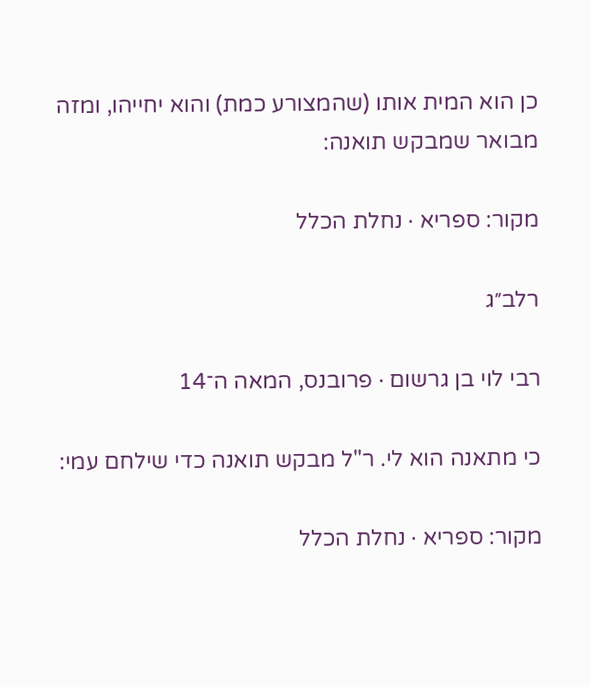כן הוא המית אותו (שהמצורע כמת) והוא יחייהו, ומזה מבואר שמבקש תואנה:

מקור: ספריא · נחלת הכלל

רלב״ג

רבי לוי בן גרשום · פרובנס, המאה ה־14

כי מתאנה הוא לי. ר"ל מבקש תואנה כדי שילחם עמי:

מקור: ספריא · נחלת הכלל